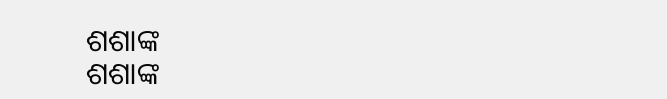ଶଶାଙ୍କ
ଶଶାଙ୍କ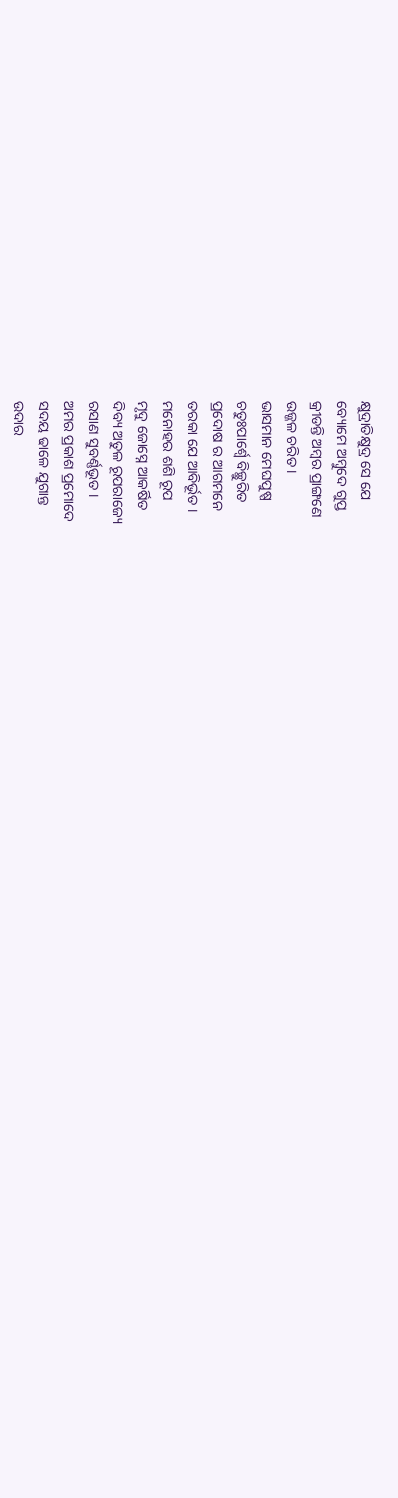କ୍ଷୁଦ୍ରାତିକ୍ଷୁଦ୍ର ସେ ଯେ
ବ୍ୟୋମେ ଅମ୍ବୁଦେ ଗୁପ୍ତ
କ୍ରୀଡନ୍ତି ଅମ୍ବର ପ୍ରାଙ୍ଗଣେ
ଉଜ୍ଜଳ ଚରିତ ।
ଭାସମାନ ମେଘପୁଷ୍ପ
ଚତୁଃପାର୍ଶ୍ଵେ ବିଚ୍ଛୁରିତ
ପ୍ରଦୋଷ ର ଆଗମନେ
ତରକା ଯେ ଆବିର୍ଭୂତ ।
ମନୋହର ଶଶି ରୂପ
ମୃଦୁ ଜୋସ୍ନେ ଆକର୍ଷିତ
ଦିବ୍ୟ ଅତୁଳ ରୂପରାଜ୍ୟେ
ରସାଣ ସୁବର୍ଣ୍ଣଭୂତ ।
ଅମର ପ୍ରକାଶ ପ୍ରମୋଦେ
ସଦୟ ଢାଳେ ଯୁଗାନ୍ତ
ଉଦାର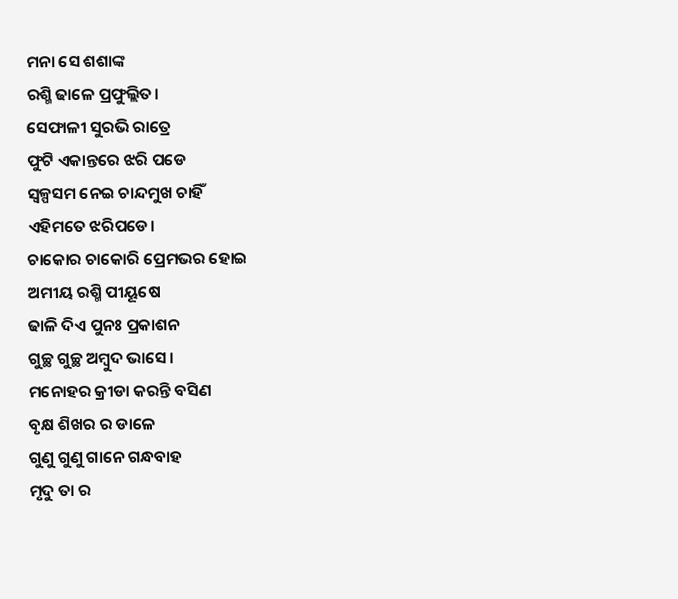ମନା ସେ ଶଶାଙ୍କ
ରଶ୍ମି ଢାଳେ ପ୍ରଫୁଲ୍ଲିତ।
ସେଫାଳୀ ସୁରଭି ରାତ୍ରେ
ଫୁଟି ଏକାନ୍ତରେ ଝରି ପଡେ
ସ୍ଵଳ୍ପସମ ନେଇ ଚାନ୍ଦମୁଖ ଚାହିଁ
ଏହିମତେ ଝରିପଡେ।
ଚାକୋର ଚାକୋରି ପ୍ରେମଭର ହୋଇ
ଅମୀୟ ରଶ୍ମି ପୀୟୂଷେ
ଢାଳି ଦିଏ ପୁନଃ ପ୍ରକାଶନ
ଗୁଚ୍ଛ ଗୁଚ୍ଛ ଅମ୍ବୁଦ ଭାସେ।
ମନୋହର କ୍ରୀଡା କରନ୍ତି ବସିଣ
ବୃକ୍ଷ ଶିଖର ର ଡାଳେ
ଗୁଣୁ ଗୁଣୁ ଗାନେ ଗନ୍ଧବାହ
ମୃଦୁ ତା ର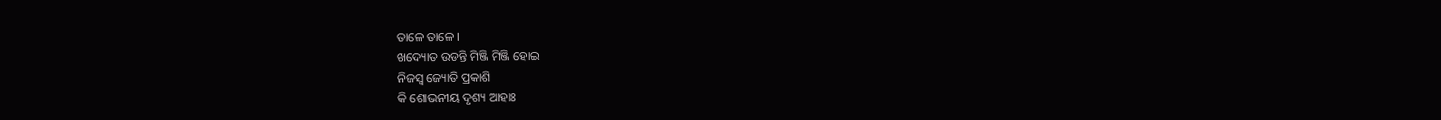ତାଳେ ତାଳେ ।
ଖଦ୍ୟୋତ ଉଡନ୍ତି ମିଞ୍ଜି ମିଞ୍ଜି ହୋଇ
ନିଜସ୍ଵ ଜ୍ୟୋତି ପ୍ରକାଶି
କି ଶୋଭନୀୟ ଦୃଶ୍ୟ ଆହାଃ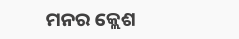ମନର କ୍ଲେଶ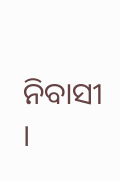ନିବାସୀ ।